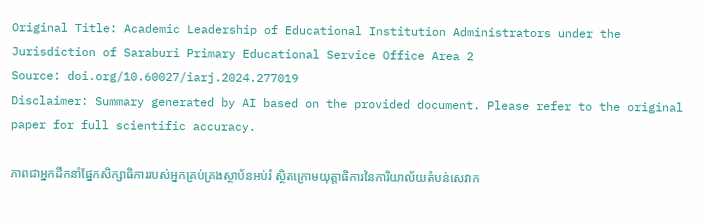Original Title: Academic Leadership of Educational Institution Administrators under the Jurisdiction of Saraburi Primary Educational Service Office Area 2
Source: doi.org/10.60027/iarj.2024.277019
Disclaimer: Summary generated by AI based on the provided document. Please refer to the original paper for full scientific accuracy.

ភាពជាអ្នកដឹកនាំផ្នែកសិក្សាធិការរបស់អ្នកគ្រប់គ្រងស្ថាប័នអប់រំ ស្ថិតក្រោមយុត្តាធិការនៃការិយាល័យតំបន់សេវាក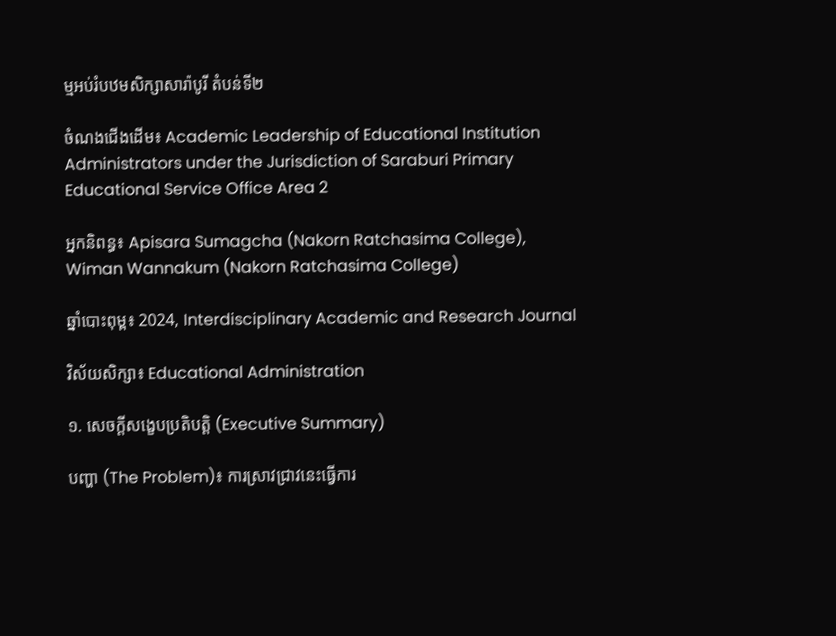ម្មអប់រំបឋមសិក្សាសារ៉ាបូរី តំបន់ទី២

ចំណងជើងដើម៖ Academic Leadership of Educational Institution Administrators under the Jurisdiction of Saraburi Primary Educational Service Office Area 2

អ្នកនិពន្ធ៖ Apisara Sumagcha (Nakorn Ratchasima College), Wiman Wannakum (Nakorn Ratchasima College)

ឆ្នាំបោះពុម្ព៖ 2024, Interdisciplinary Academic and Research Journal

វិស័យសិក្សា៖ Educational Administration

១. សេចក្តីសង្ខេបប្រតិបត្តិ (Executive Summary)

បញ្ហា (The Problem)៖ ការស្រាវជ្រាវនេះធ្វើការ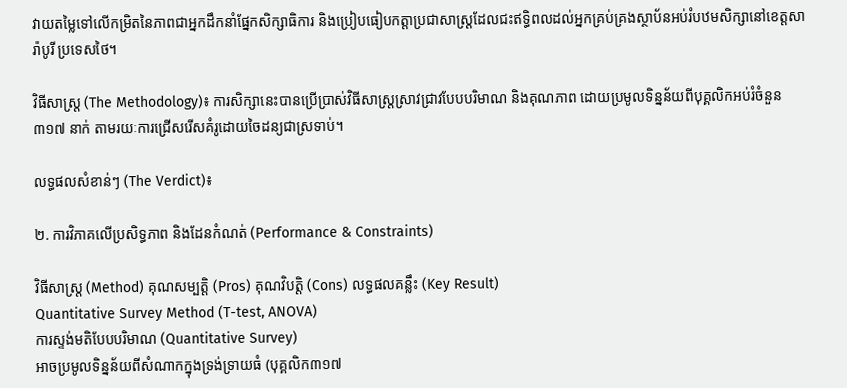វាយតម្លៃទៅលើកម្រិតនៃភាពជាអ្នកដឹកនាំផ្នែកសិក្សាធិការ និងប្រៀបធៀបកត្តាប្រជាសាស្ត្រដែលជះឥទ្ធិពលដល់អ្នកគ្រប់គ្រងស្ថាប័នអប់រំបឋមសិក្សានៅខេត្តសារ៉ាបូរី ប្រទេសថៃ។

វិធីសាស្ត្រ (The Methodology)៖ ការសិក្សានេះបានប្រើប្រាស់វិធីសាស្ត្រស្រាវជ្រាវបែបបរិមាណ និងគុណភាព ដោយប្រមូលទិន្នន័យពីបុគ្គលិកអប់រំចំនួន ៣១៧ នាក់ តាមរយៈការជ្រើសរើសគំរូដោយចៃដន្យជាស្រទាប់។

លទ្ធផលសំខាន់ៗ (The Verdict)៖

២. ការវិភាគលើប្រសិទ្ធភាព និងដែនកំណត់ (Performance & Constraints)

វិធីសាស្ត្រ (Method) គុណសម្បត្តិ (Pros) គុណវិបត្តិ (Cons) លទ្ធផលគន្លឹះ (Key Result)
Quantitative Survey Method (T-test, ANOVA)
ការស្ទង់មតិបែបបរិមាណ (Quantitative Survey)
អាចប្រមូលទិន្នន័យពីសំណាកក្នុងទ្រង់ទ្រាយធំ (បុគ្គលិក៣១៧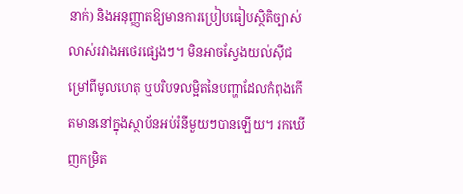នាក់) និងអនុញ្ញាតឱ្យមានការប្រៀបធៀបស្ថិតិច្បាស់លាស់រវាងអថេរផ្សេងៗ។ មិនអាចស្វែងយល់ស៊ីជម្រៅពីមូលហេតុ ឬបរិបទលម្អិតនៃបញ្ហាដែលកំពុងកើតមាននៅក្នុងស្ថាប័នអប់រំនីមួយៗបានឡើយ។ រកឃើញកម្រិត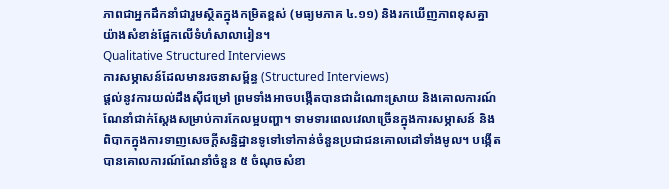ភាពជាអ្នកដឹកនាំជារួមស្ថិតក្នុងកម្រិតខ្ពស់ (មធ្យមភាគ ៤.១១) និងរកឃើញភាពខុសគ្នាយ៉ាងសំខាន់ផ្អែកលើទំហំសាលារៀន។
Qualitative Structured Interviews
ការសម្ភាសន៍ដែលមានរចនាសម្ព័ន្ធ (Structured Interviews)
ផ្តល់នូវការយល់ដឹងស៊ីជម្រៅ ព្រមទាំងអាចបង្កើតបានជាដំណោះស្រាយ និងគោលការណ៍ណែនាំជាក់ស្តែងសម្រាប់ការកែលម្អបញ្ហា។ ទាមទារពេលវេលាច្រើនក្នុងការសម្ភាសន៍ និងពិបាកក្នុងការទាញសេចក្តីសន្និដ្ឋានទូទៅទៅកាន់ចំនួនប្រជាជនគោលដៅទាំងមូល។ បង្កើតបានគោលការណ៍ណែនាំចំនួន ៥ ចំណុចសំខា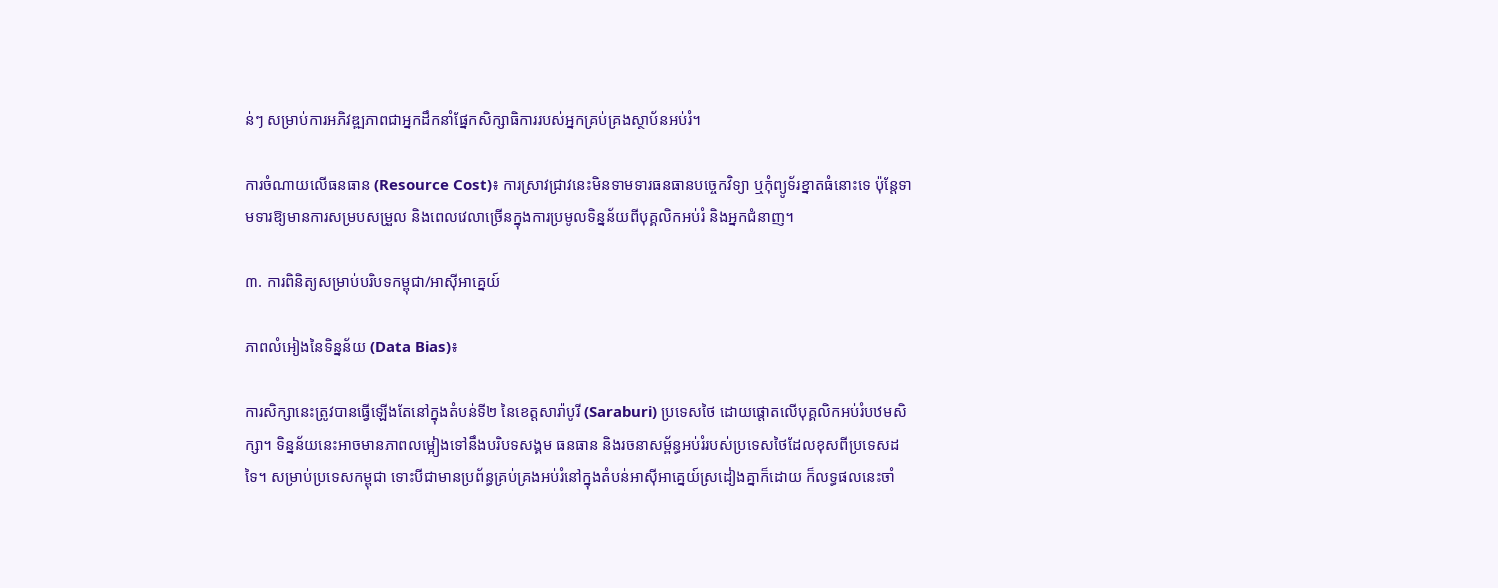ន់ៗ សម្រាប់ការអភិវឌ្ឍភាពជាអ្នកដឹកនាំផ្នែកសិក្សាធិការរបស់អ្នកគ្រប់គ្រងស្ថាប័នអប់រំ។

ការចំណាយលើធនធាន (Resource Cost)៖ ការស្រាវជ្រាវនេះមិនទាមទារធនធានបច្ចេកវិទ្យា ឬកុំព្យូទ័រខ្នាតធំនោះទេ ប៉ុន្តែទាមទារឱ្យមានការសម្របសម្រួល និងពេលវេលាច្រើនក្នុងការប្រមូលទិន្នន័យពីបុគ្គលិកអប់រំ និងអ្នកជំនាញ។

៣. ការពិនិត្យសម្រាប់បរិបទកម្ពុជា/អាស៊ីអាគ្នេយ៍

ភាពលំអៀងនៃទិន្នន័យ (Data Bias)៖

ការសិក្សានេះត្រូវបានធ្វើឡើងតែនៅក្នុងតំបន់ទី២ នៃខេត្តសារ៉ាបូរី (Saraburi) ប្រទេសថៃ ដោយផ្តោតលើបុគ្គលិកអប់រំបឋមសិក្សា។ ទិន្នន័យនេះអាចមានភាពលម្អៀងទៅនឹងបរិបទសង្គម ធនធាន និងរចនាសម្ព័ន្ធអប់រំរបស់ប្រទេសថៃដែលខុសពីប្រទេសដទៃ។ សម្រាប់ប្រទេសកម្ពុជា ទោះបីជាមានប្រព័ន្ធគ្រប់គ្រងអប់រំនៅក្នុងតំបន់អាស៊ីអាគ្នេយ៍ស្រដៀងគ្នាក៏ដោយ ក៏លទ្ធផលនេះចាំ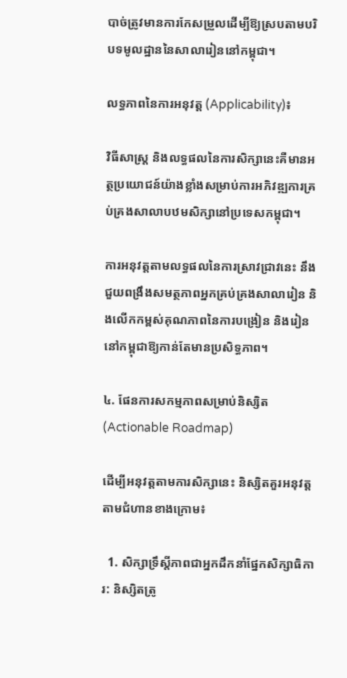បាច់ត្រូវមានការកែសម្រួលដើម្បីឱ្យស្របតាមបរិបទមូលដ្ឋាននៃសាលារៀននៅកម្ពុជា។

លទ្ធភាពនៃការអនុវត្ត (Applicability)៖

វិធីសាស្ត្រ និងលទ្ធផលនៃការសិក្សានេះគឺមានអត្ថប្រយោជន៍យ៉ាងខ្លាំងសម្រាប់ការអភិវឌ្ឍការគ្រប់គ្រងសាលាបឋមសិក្សានៅប្រទេសកម្ពុជា។

ការអនុវត្តតាមលទ្ធផលនៃការស្រាវជ្រាវនេះ នឹងជួយពង្រឹងសមត្ថភាពអ្នកគ្រប់គ្រងសាលារៀន និងលើកកម្ពស់គុណភាពនៃការបង្រៀន និងរៀននៅកម្ពុជាឱ្យកាន់តែមានប្រសិទ្ធភាព។

៤. ផែនការសកម្មភាពសម្រាប់និស្សិត (Actionable Roadmap)

ដើម្បីអនុវត្តតាមការសិក្សានេះ និស្សិតគួរអនុវត្តតាមជំហានខាងក្រោម៖

  1. សិក្សាទ្រឹស្តីភាពជាអ្នកដឹកនាំផ្នែកសិក្សាធិការ: និស្សិតត្រូ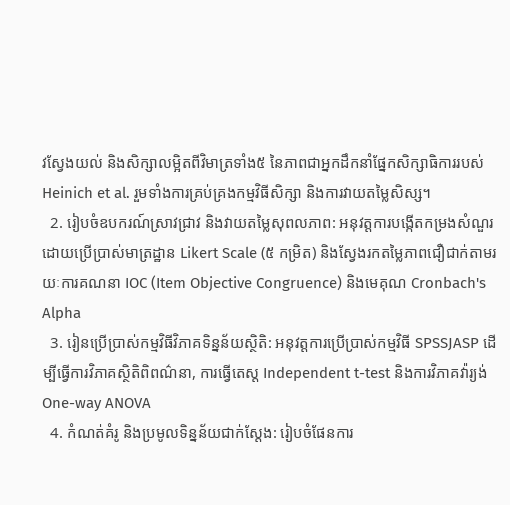វស្វែងយល់ និងសិក្សាលម្អិតពីវិមាត្រទាំង៥ នៃភាពជាអ្នកដឹកនាំផ្នែកសិក្សាធិការរបស់ Heinich et al. រួមទាំងការគ្រប់គ្រងកម្មវិធីសិក្សា និងការវាយតម្លៃសិស្ស។
  2. រៀបចំឧបករណ៍ស្រាវជ្រាវ និងវាយតម្លៃសុពលភាព: អនុវត្តការបង្កើតកម្រងសំណួរដោយប្រើប្រាស់មាត្រដ្ឋាន Likert Scale (៥ កម្រិត) និងស្វែងរកតម្លៃភាពជឿជាក់តាមរយៈការគណនា IOC (Item Objective Congruence) និងមេគុណ Cronbach's Alpha
  3. រៀនប្រើប្រាស់កម្មវិធីវិភាគទិន្នន័យស្ថិតិ: អនុវត្តការប្រើប្រាស់កម្មវិធី SPSSJASP ដើម្បីធ្វើការវិភាគស្ថិតិពិពណ៌នា, ការធ្វើតេស្ត Independent t-test និងការវិភាគវ៉ារ្យង់ One-way ANOVA
  4. កំណត់គំរូ និងប្រមូលទិន្នន័យជាក់ស្តែង: រៀបចំផែនការ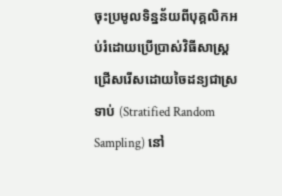ចុះប្រមូលទិន្នន័យពីបុគ្គលិកអប់រំដោយប្រើប្រាស់វិធីសាស្ត្រជ្រើសរើសដោយចៃដន្យជាស្រទាប់ (Stratified Random Sampling) នៅ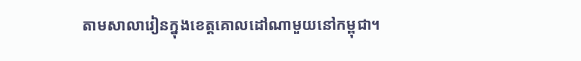តាមសាលារៀនក្នុងខេត្តគោលដៅណាមួយនៅកម្ពុជា។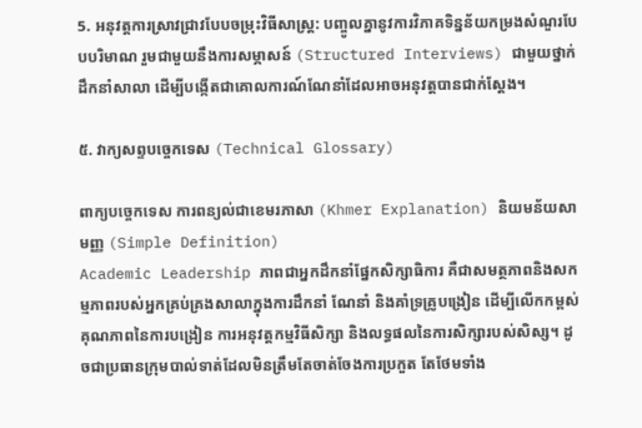5. អនុវត្តការស្រាវជ្រាវបែបចម្រុះវិធីសាស្ត្រ: បញ្ចូលគ្នានូវការវិភាគទិន្នន័យកម្រងសំណួរបែបបរិមាណ រួមជាមួយនឹងការសម្ភាសន៍ (Structured Interviews) ជាមួយថ្នាក់ដឹកនាំសាលា ដើម្បីបង្កើតជាគោលការណ៍ណែនាំដែលអាចអនុវត្តបានជាក់ស្តែង។

៥. វាក្យសព្ទបច្ចេកទេស (Technical Glossary)

ពាក្យបច្ចេកទេស ការពន្យល់ជាខេមរភាសា (Khmer Explanation) និយមន័យសាមញ្ញ (Simple Definition)
Academic Leadership ភាពជាអ្នកដឹកនាំផ្នែកសិក្សាធិការ គឺជាសមត្ថភាពនិងសកម្មភាពរបស់អ្នកគ្រប់គ្រងសាលាក្នុងការដឹកនាំ ណែនាំ និងគាំទ្រគ្រូបង្រៀន ដើម្បីលើកកម្ពស់គុណភាពនៃការបង្រៀន ការអនុវត្តកម្មវិធីសិក្សា និងលទ្ធផលនៃការសិក្សារបស់សិស្ស។ ដូចជាប្រធានក្រុមបាល់ទាត់ដែលមិនត្រឹមតែចាត់ចែងការប្រកួត តែថែមទាំង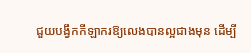ជួយបង្វឹកកីឡាករឱ្យលេងបានល្អជាងមុន ដើម្បី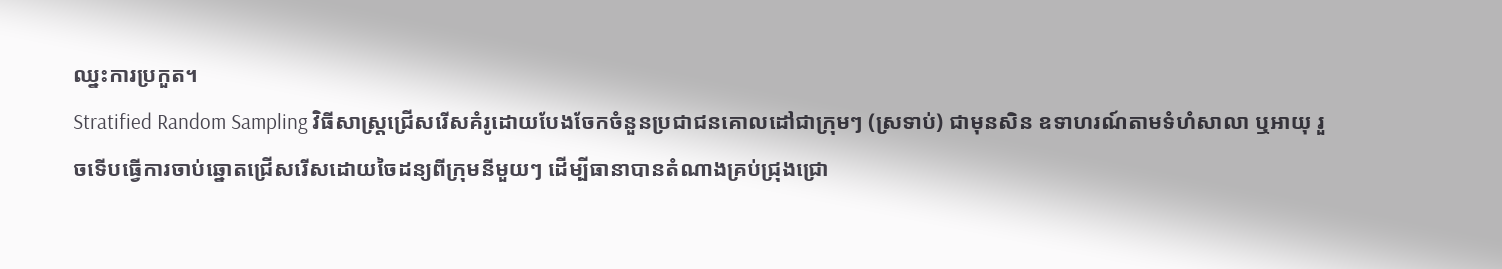ឈ្នះការប្រកួត។
Stratified Random Sampling វិធីសាស្ត្រជ្រើសរើសគំរូដោយបែងចែកចំនួនប្រជាជនគោលដៅជាក្រុមៗ (ស្រទាប់) ជាមុនសិន ឧទាហរណ៍តាមទំហំសាលា ឬអាយុ រួចទើបធ្វើការចាប់ឆ្នោតជ្រើសរើសដោយចៃដន្យពីក្រុមនីមួយៗ ដើម្បីធានាបានតំណាងគ្រប់ជ្រុងជ្រោ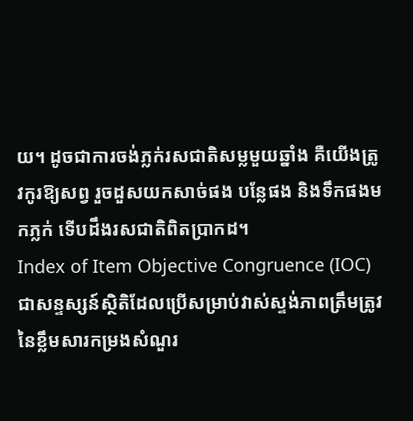យ។ ដូចជាការចង់ភ្លក់រសជាតិសម្លមួយឆ្នាំង គឺយើងត្រូវកូរឱ្យសព្វ រួចដួសយកសាច់ផង បន្លែផង និងទឹកផងមកភ្លក់ ទើបដឹងរសជាតិពិតប្រាកដ។
Index of Item Objective Congruence (IOC) ជាសន្ទស្សន៍ស្ថិតិដែលប្រើសម្រាប់វាស់ស្ទង់ភាពត្រឹមត្រូវនៃខ្លឹមសារកម្រងសំណួរ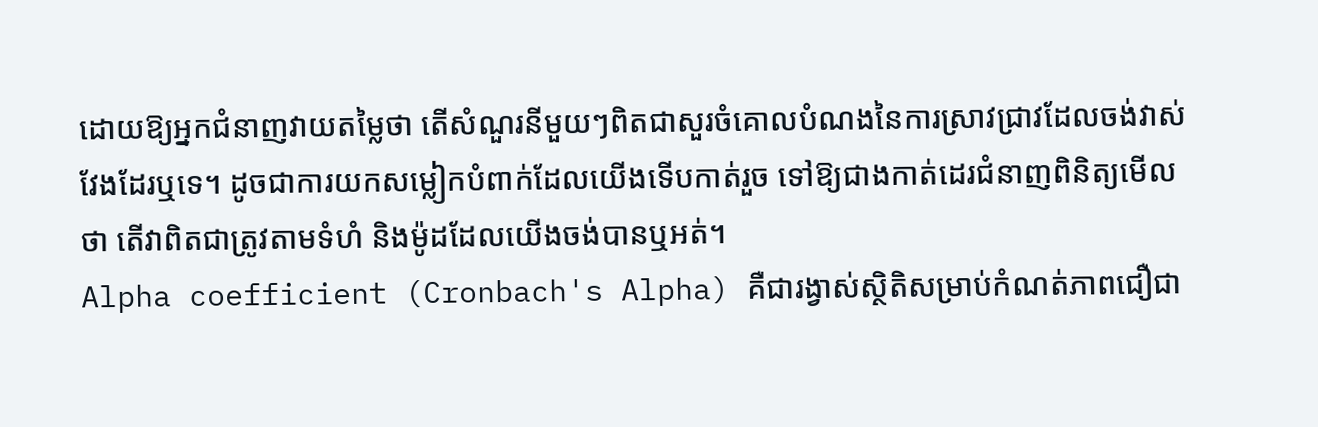ដោយឱ្យអ្នកជំនាញវាយតម្លៃថា តើសំណួរនីមួយៗពិតជាសួរចំគោលបំណងនៃការស្រាវជ្រាវដែលចង់វាស់វែងដែរឬទេ។ ដូចជាការយកសម្លៀកបំពាក់ដែលយើងទើបកាត់រួច ទៅឱ្យជាងកាត់ដេរជំនាញពិនិត្យមើលថា តើវាពិតជាត្រូវតាមទំហំ និងម៉ូដដែលយើងចង់បានឬអត់។
Alpha coefficient (Cronbach's Alpha) គឺជារង្វាស់ស្ថិតិសម្រាប់កំណត់ភាពជឿជា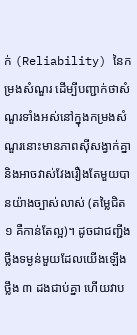ក់ (Reliability) នៃកម្រងសំណួរ ដើម្បីបញ្ជាក់ថាសំណួរទាំងអស់នៅក្នុងកម្រងសំណួរនោះមានភាពស៊ីសង្វាក់គ្នា និងអាចវាស់វែងរឿងតែមួយបានយ៉ាងច្បាស់លាស់ (តម្លៃជិត ១ គឺកាន់តែល្អ)។ ដូចជាជញ្ជីងថ្លឹងទម្ងន់មួយដែលយើងឡើងថ្លឹង ៣ ដងជាប់គ្នា ហើយវាប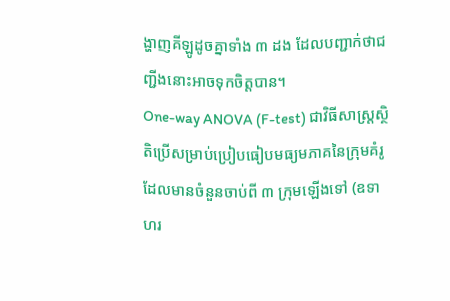ង្ហាញគីឡូដូចគ្នាទាំង ៣ ដង ដែលបញ្ជាក់ថាជញ្ជីងនោះអាចទុកចិត្តបាន។
One-way ANOVA (F-test) ជាវិធីសាស្ត្រស្ថិតិប្រើសម្រាប់ប្រៀបធៀបមធ្យមភាគនៃក្រុមគំរូដែលមានចំនួនចាប់ពី ៣ ក្រុមឡើងទៅ (ឧទាហរ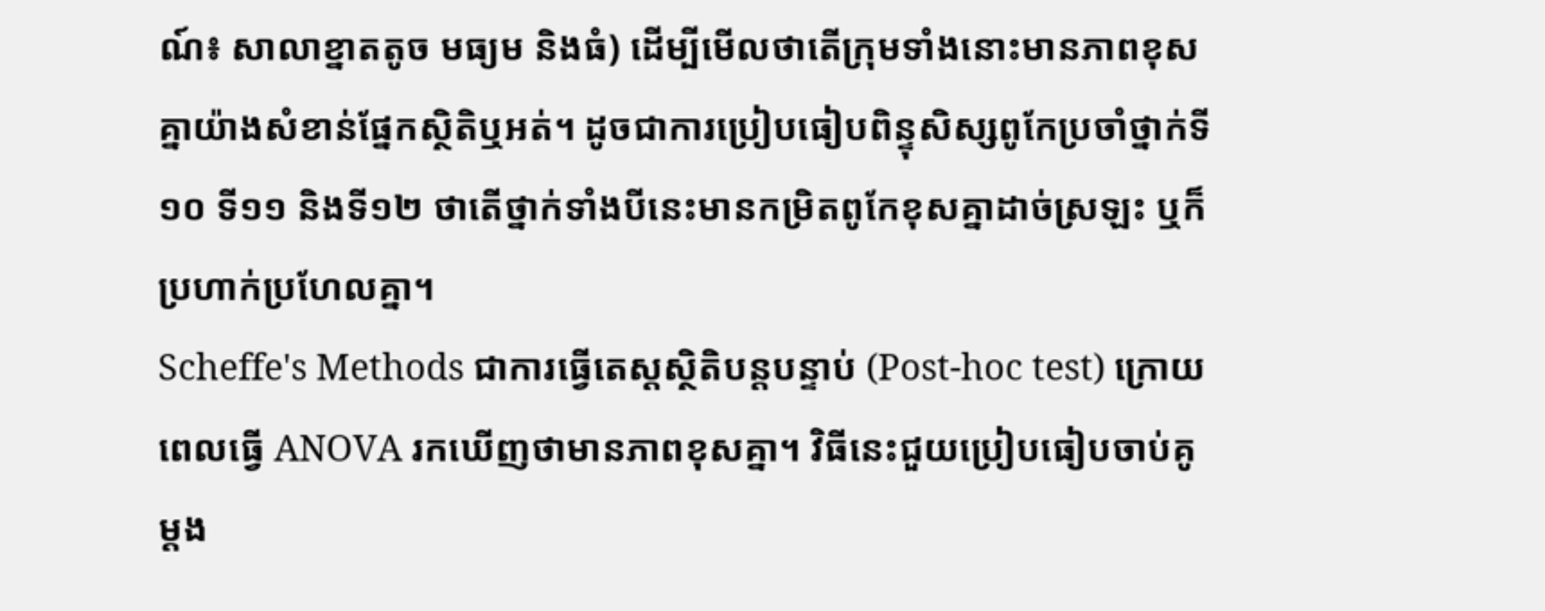ណ៍៖ សាលាខ្នាតតូច មធ្យម និងធំ) ដើម្បីមើលថាតើក្រុមទាំងនោះមានភាពខុសគ្នាយ៉ាងសំខាន់ផ្នែកស្ថិតិឬអត់។ ដូចជាការប្រៀបធៀបពិន្ទុសិស្សពូកែប្រចាំថ្នាក់ទី១០ ទី១១ និងទី១២ ថាតើថ្នាក់ទាំងបីនេះមានកម្រិតពូកែខុសគ្នាដាច់ស្រឡះ ឬក៏ប្រហាក់ប្រហែលគ្នា។
Scheffe's Methods ជាការធ្វើតេស្តស្ថិតិបន្តបន្ទាប់ (Post-hoc test) ក្រោយពេលធ្វើ ANOVA រកឃើញថាមានភាពខុសគ្នា។ វិធីនេះជួយប្រៀបធៀបចាប់គូម្ដង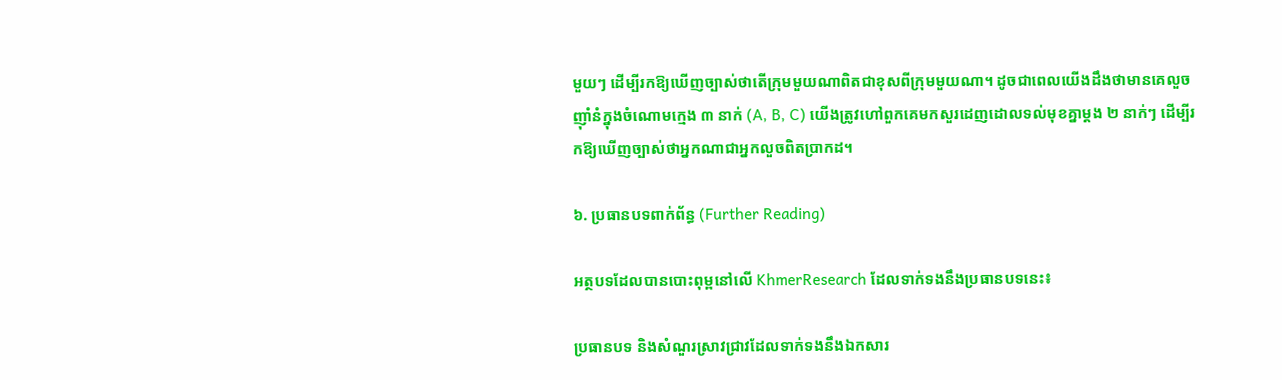មួយៗ ដើម្បីរកឱ្យឃើញច្បាស់ថាតើក្រុមមួយណាពិតជាខុសពីក្រុមមួយណា។ ដូចជាពេលយើងដឹងថាមានគេលួចញ៉ាំនំក្នុងចំណោមក្មេង ៣ នាក់ (A, B, C) យើងត្រូវហៅពួកគេមកសួរដេញដោលទល់មុខគ្នាម្តង ២ នាក់ៗ ដើម្បីរកឱ្យឃើញច្បាស់ថាអ្នកណាជាអ្នកលួចពិតប្រាកដ។

៦. ប្រធានបទពាក់ព័ន្ធ (Further Reading)

អត្ថបទដែលបានបោះពុម្ពនៅលើ KhmerResearch ដែលទាក់ទងនឹងប្រធានបទនេះ៖

ប្រធានបទ និងសំណួរស្រាវជ្រាវដែលទាក់ទងនឹងឯកសារ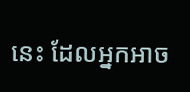នេះ ដែលអ្នកអាច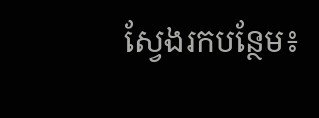ស្វែងរកបន្ថែម៖